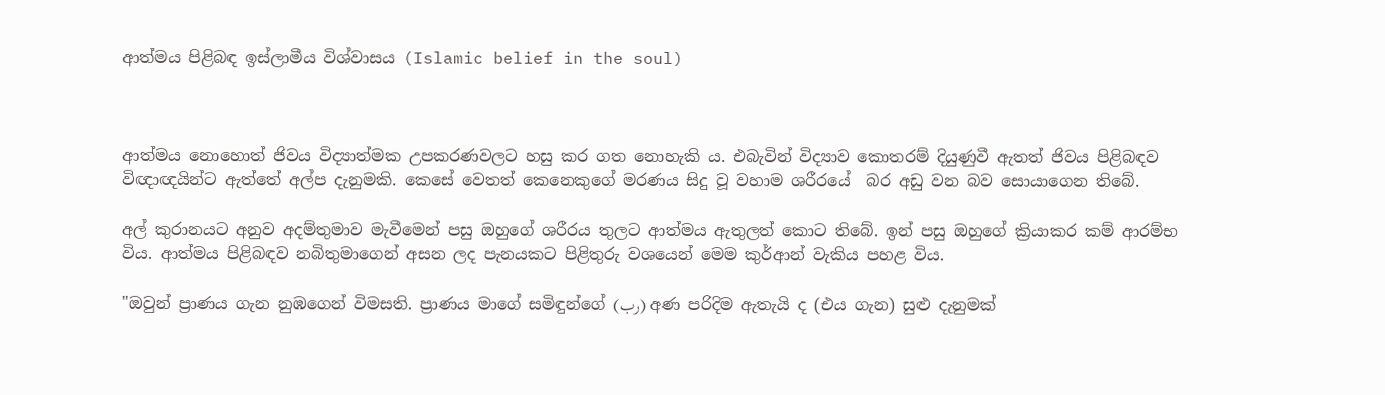ආත්මය පිළිබඳ ඉස්ලාමීය විශ්වාසය (Islamic belief in the soul)



ආත්මය නොහොත් ජිවය විද්‍යාත්මක උපකරණවලට හසු කර ගත නොහැකි ය. එබැවින් විද්‍යාව කොතරම් දියුණුවී ඇතත් ජිවය පිළිබඳව විඥාඥයින්ට ඇත්තේ අල්ප දැනුමකි. කෙසේ වෙතත් කෙනෙකුගේ මරණය සිදු වූ වහාම ශරීරයේ  බර අඩු වන බව සොයාගෙන තිබේ.

අල් කුරානයට අනුව අදම්තුමාව මැවීමෙන් පසු ඔහුගේ ශරීරය තුලට ආත්මය ඇතුලත් කොට තිබේ. ඉන් පසු ඔහුගේ ක්‍රියාකර කම් ආරම්භ විය. ආත්මය පිළිබඳව නබිතුමාගෙන් අසන ලද පැනයකට පිළිතුරු වශයෙන් මෙම කුර්ආන් වැකිය පහළ විය.

"ඔවුන් ප්‍රාණය ගැන නුඹගෙන් විමසති. ප්‍රාණය මාගේ සමිඳුන්ගේ (رب) අණ පරිදිම ඇතැයි ද (එය ගැන) සුළු දැනුමක්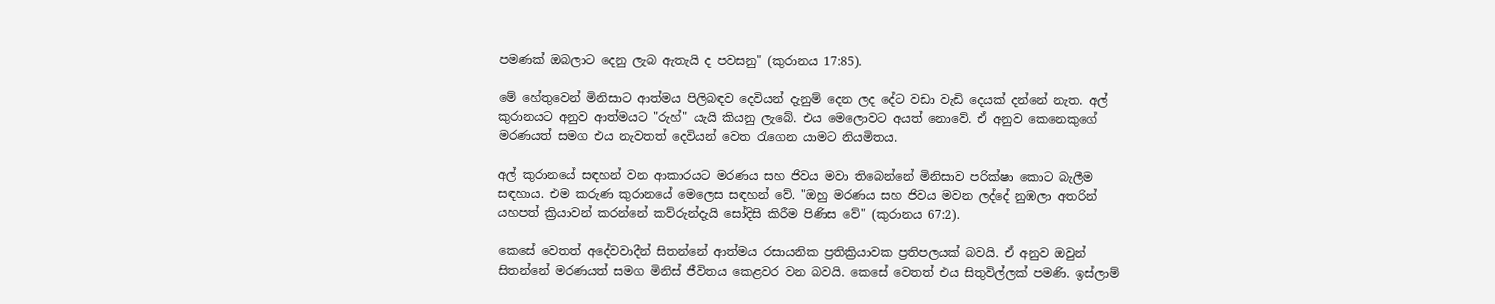පමණක් ඔබලාට දෙනු ලැබ ඇතැයි ද පවසනු" (කුරානය 17:85).

මේ හේතුවෙන් මිනිසාට ආත්මය පිලිබඳව දෙවියන් දැනුම් දෙන ලද දේට වඩා වැඩි දෙයක් දන්නේ නැත. අල් කුරානයට අනුව ආත්මයට "රුහ්" යැයි කියනු ලැබේ. එය මෙලොවට අයත් නොවේ. ඒ අනුව කෙනෙකුගේ මරණයත් සමග එය නැවතත් දෙවියන් වෙත රැගෙන යාමට නියමිතය.

අල් කුරානයේ සඳහන් වන ආකාරයට මරණය සහ ජිවය මවා තිබෙන්නේ මිනිසාව පරික්ෂා කොට බැලීම සඳහාය. එම කරුණ කුරානයේ මෙලෙස සඳහන් වේ. "ඔහු මරණය සහ ජිවය මවන ලද්දේ නුඹලා අතරින් යහපත් ක්‍රියාවන් කරන්නේ කව්රුන්දැයි සෝදිසි කිරීම පිණිස වේ" (කුරානය 67:2).

කෙසේ වෙතත් අදේවවාදීන් සිතන්නේ ආත්මය රසායනික ප්‍රතික්‍රියාවක ප්‍රතිපලයක් බවයි. ඒ අනුව ඔවුන් සිතන්නේ මරණයත් සමග මිනිස් ජීවිතය කෙළවර වන බවයි. කෙසේ වෙතත් එය සිතුවිල්ලක් පමණි. ඉස්ලාම්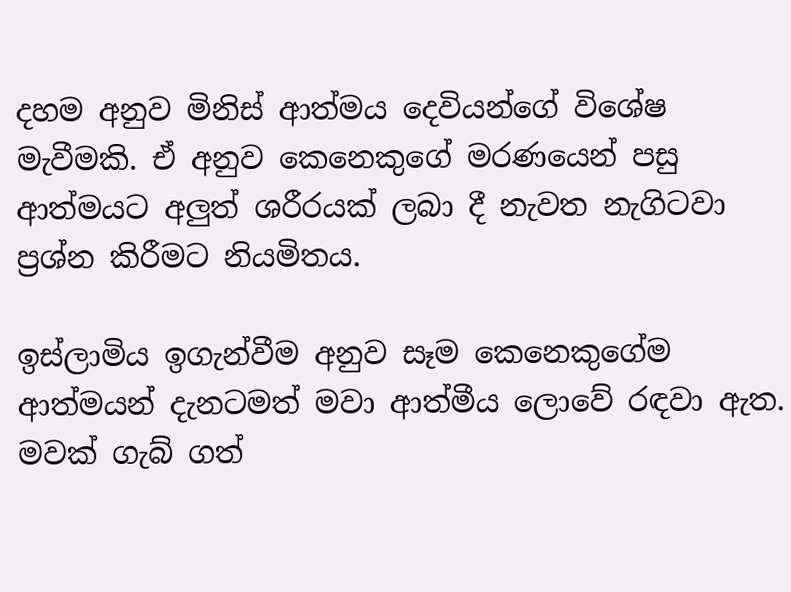දහම අනුව මිනිස් ආත්මය දෙවියන්ගේ විශේෂ මැවීමකි. ඒ අනුව කෙනෙකුගේ මරණයෙන් පසු ආත්මයට අලුත් ශරීරයක් ලබා දී නැවත නැගිටවා ප්‍රශ්න කිරීමට නියමිතය.

ඉස්ලාමිය ඉගැන්වීම අනුව සෑම කෙනෙකුගේම ආත්මයන් දැනටමත් මවා ආත්මීය ලොවේ රඳවා ඇත. මවක් ගැබ් ගත්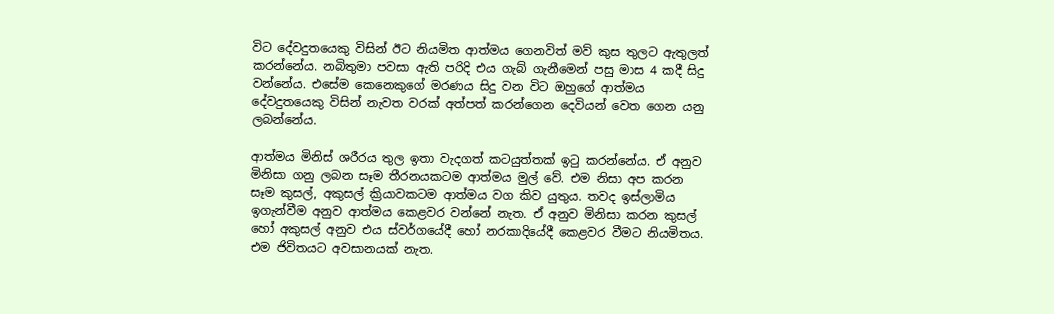විට දේවදුතයෙකු විසින් ඊට නියමිත ආත්මය ගෙනවිත් මව් කුස තුලට ඇතුලත් කරන්නේය. නබිතුමා පවසා ඇති පරිදි එය ගැබ් ගැනීමෙන් පසු මාස 4 කදී සිදු වන්නේය. එසේම කෙනෙකුගේ මරණය සිදු වන විට ඔහුගේ ආත්මය දේවදුතයෙකු විසින් නැවත වරක් අත්පත් කරන්ගෙන දෙවියන් වෙත ගෙන යනු ලබන්නේය.

ආත්මය මිනිස් ශරීරය තුල ඉතා වැදගත් කටයුත්තක් ඉටු කරන්නේය. ඒ අනුව මිනිසා ගනු ලබන සෑම තීරනයකටම ආත්මය මුල් වේ. එම නිසා අප කරන සෑම කුසල්, අකුසල් ක්‍රියාවකටම ආත්මය වග කිව යුතුය. තවද ඉස්ලාමිය ඉගැන්වීම අනුව ආත්මය කෙළවර වන්නේ නැත. ඒ අනුව මිනිසා කරන කුසල් හෝ අකුසල් අනුව එය ස්වර්ගයේදී හෝ නරකාදියේදී කෙළවර වීමට නියමිතය. එම ජිවිතයට අවසානයක් නැත.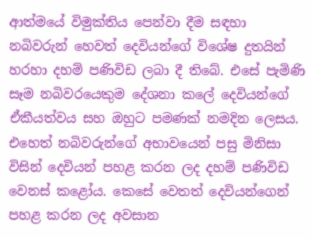ආත්මයේ විමුක්තිය පෙන්වා දීම සඳහා නබිවරුන් හෙවත් දෙවියන්ගේ විශේෂ දුතයින් හරහා දහම් පණිවිඩ ලබා දී තිබේ. එසේ පැමිණි සෑම නබිවරයෙකුම දේශනා කලේ දෙවියන්ගේ ඒකීයත්වය සහ ඔහුට පමණක් නමදින ලෙසය. එහෙත් නබිවරුන්ගේ අභාවයෙන් පසු මිනිසා විසින් දෙවියන් පහළ කරන ලද දහම් පණිවිඩ වෙනස් කළෝය. කෙසේ වෙතත් දෙවියන්ගෙන් පහළ කරන ලද අවසාන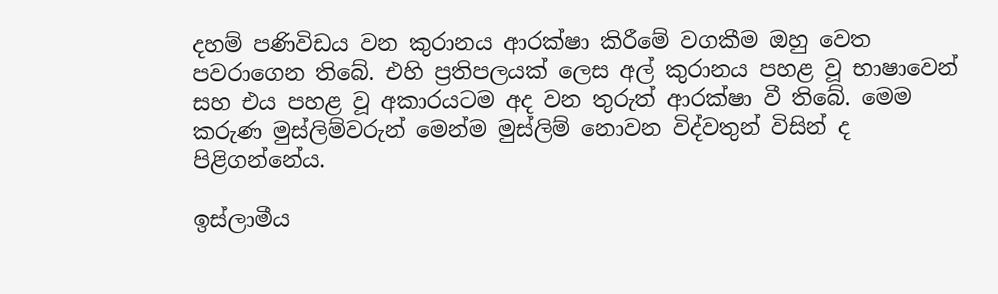දහම් පණිවිඩය වන කුරානය ආරක්ෂා කිරීමේ වගකීම ඔහු වෙත පවරාගෙන තිබේ. එහි ප්‍රතිපලයක් ලෙස අල් කුරානය පහළ වූ භාෂාවෙන් සහ එය පහළ වූ අකාරයටම අද වන තුරුත් ආරක්ෂා වී තිබේ. මෙම කරුණ මුස්ලිම්වරුන් මෙන්ම මුස්ලිම් නොවන විද්වතුන් විසින් ද පිළිගන්නේය.

ඉස්ලාමීය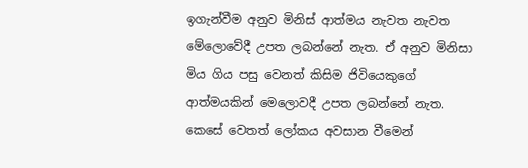ඉගැන්වීම අනුව මිනිස් ආත්මය නැවත නැවත මේලොවේදී උපත ලබන්නේ නැත. ඒ අනුව මිනිසා මිය ගිය පසු වෙනත් කිසිම ජිවියෙකුගේ ආත්මයකින් මෙලොවදී උපත ලබන්නේ නැත. කෙසේ වෙතත් ලෝකය අවසාන වීමෙන්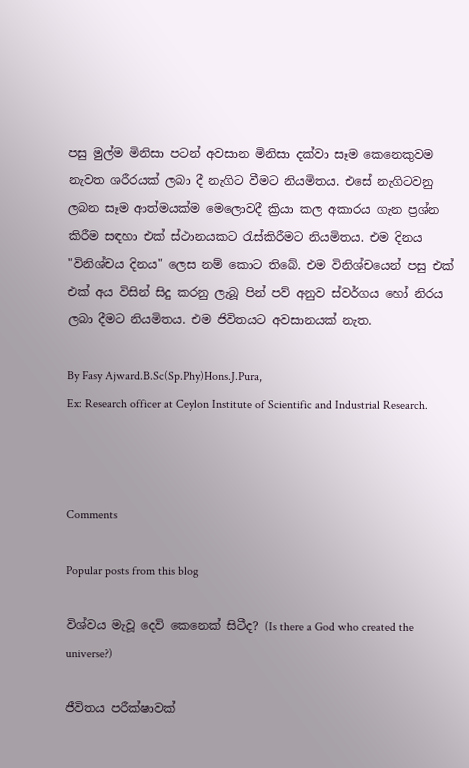පසු මුල්ම මිනිසා පටන් අවසාන මිනිසා දක්වා සෑම කෙනෙකුවම නැවත ශරීරයක් ලබා දී නැගිට වීමට නියමිතය. එසේ නැගිටවනු ලබන සෑම ආත්මයක්ම මෙලොවදී ක්‍රියා කල අකාරය ගැන ප්‍රශ්න කිරීම සඳහා එක් ස්ථානයකට රැස්කිරීමට නියමිතය. එම දිනය "විනිශ්චය දිනය" ලෙස නම් කොට තිබේ. එම විනිශ්චයෙන් පසු එක් එක් අය විසින් සිදු කරනු ලැබූ පින් පව් අනුව ස්වර්ගය හෝ නිරය ලබා දීමට නියමිතය. එම ජිවිතයට අවසානයක් නැත.

By Fasy Ajward.B.Sc(Sp.Phy)Hons.J.Pura,
Ex: Research officer at Ceylon Institute of Scientific and Industrial Research.



Comments

Popular posts from this blog

විශ්වය මැවූ දෙවි කෙනෙක් සිටීද? (Is there a God who created the universe?)

ජීවිතය පරීක්ෂාවක්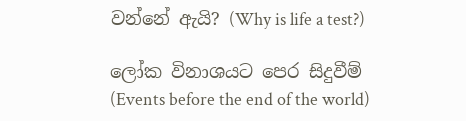වන්නේ ඇයි? (Why is life a test?)

ලෝක විනාශයට පෙර සිදුවීම් (Events before the end of the world)